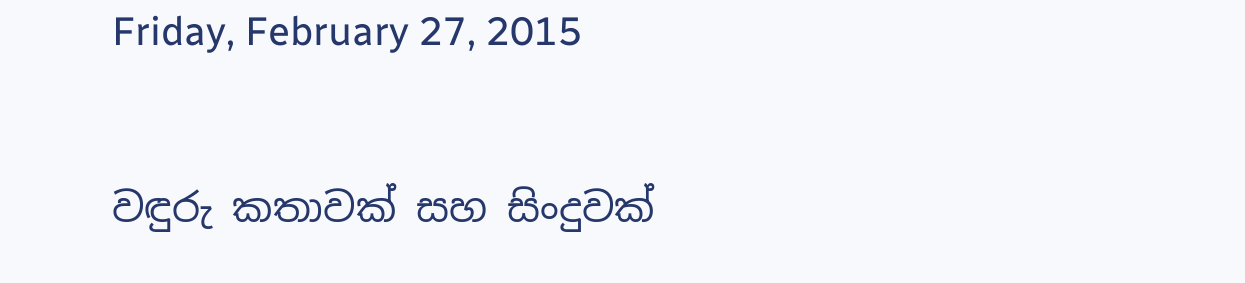Friday, February 27, 2015

වඳුරු කතාවක් සහ සිංදුවක්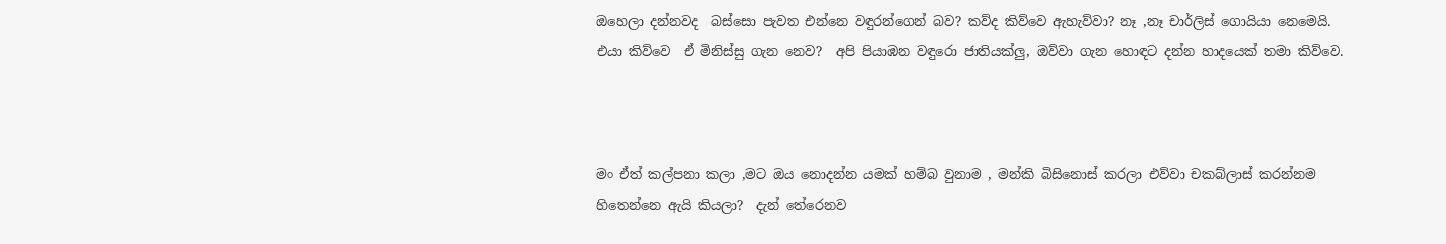ඔහෙලා දන්නවද  බස්සො පැවත එන්නෙ වඳුරන්ගෙන් බව? කව්ද කිව්වෙ ඇහැව්වා? නෑ ,නෑ චාර්ලිස් ගොයියා නෙමෙයි. එයා කිව්වෙ  ඒ මිනිස්සු ගැන නෙව?  අපි පියාඹන වඳුරො ජාතියක්ලු, ඔව්වා ගැන හොඳට දන්න හාදයෙක් තමා කිව්වෙ.



මං ඒත් කල්පනා කලා ,මට ඔය නොදන්න යමක් හම්බ වුනාම , මන්කි බිසිනොස් කරලා එව්වා චකබ්ලාස් කරන්නම හිතෙන්නෙ ඇයි කියලා?  දැන් තේරෙනව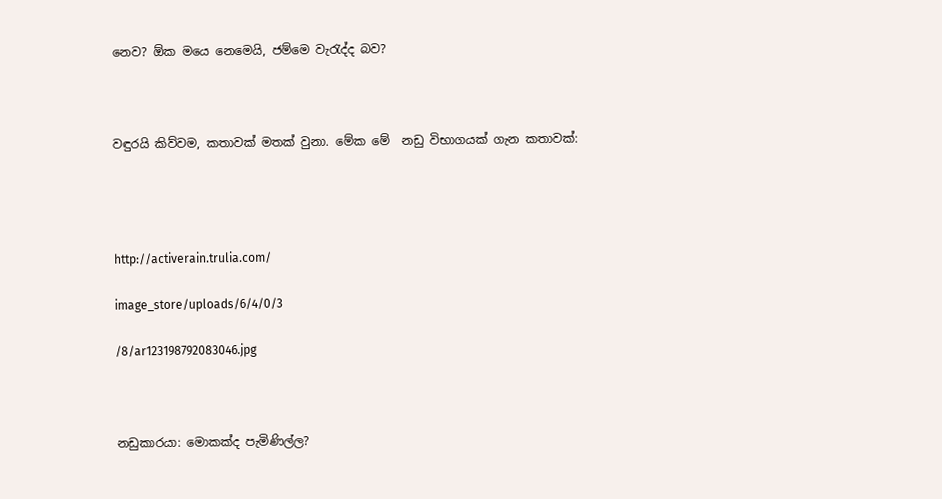නෙව? ඕක මයෙ නෙමෙයි, ජම්මෙ වැ‍රැද්ද බව?



වඳුරයි කිව්වම, කතාවක් මතක් වුනා. මේක මේ  නඩු විභාගයක් ගැන කතාවක්:




http://activerain.trulia.com/

image_store/uploads/6/4/0/3

/8/ar123198792083046.jpg



නඩුකාරයා: මොකක්ද පැමිණිල්ල?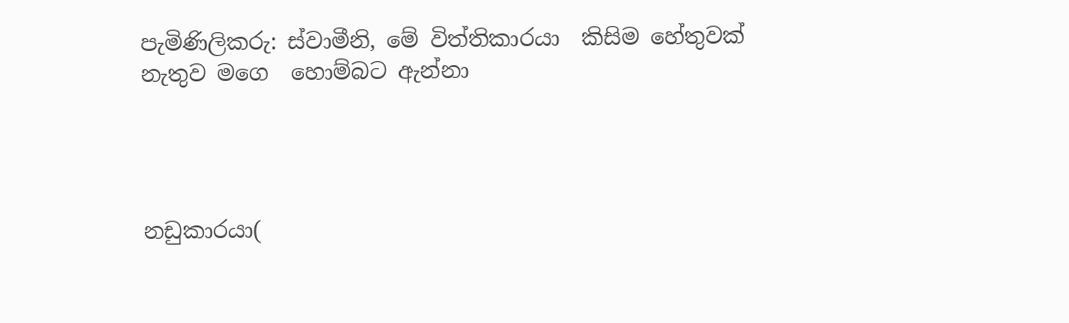පැමිණිලිකරු: ස්වාමීනි, මේ විත්තිකාරයා  කිසිම හේතුවක් නැතුව මගෙ  හොම්බට ඇන්නා




නඩුකාරයා(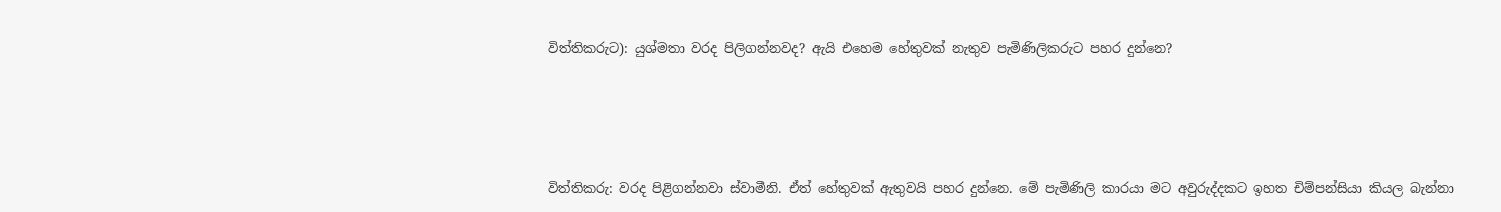විත්තිකරුට): යුශ්මතා වරද පිලිගන්නවද? ඇයි එහෙම හේතුවක් නැතුව පැමිණිලිකරුට පහර දුන්නෙ?




විත්තිකරු: වරද පිළිගන්නවා ස්වාමීනි. ඒත් හේතුවක් ඇතුවයි පහර දුන්නෙ. මේ පැමිණිලි කාරයා මට අවුරුද්දකට ඉහත චිම්පන්සියා කියල බැන්නා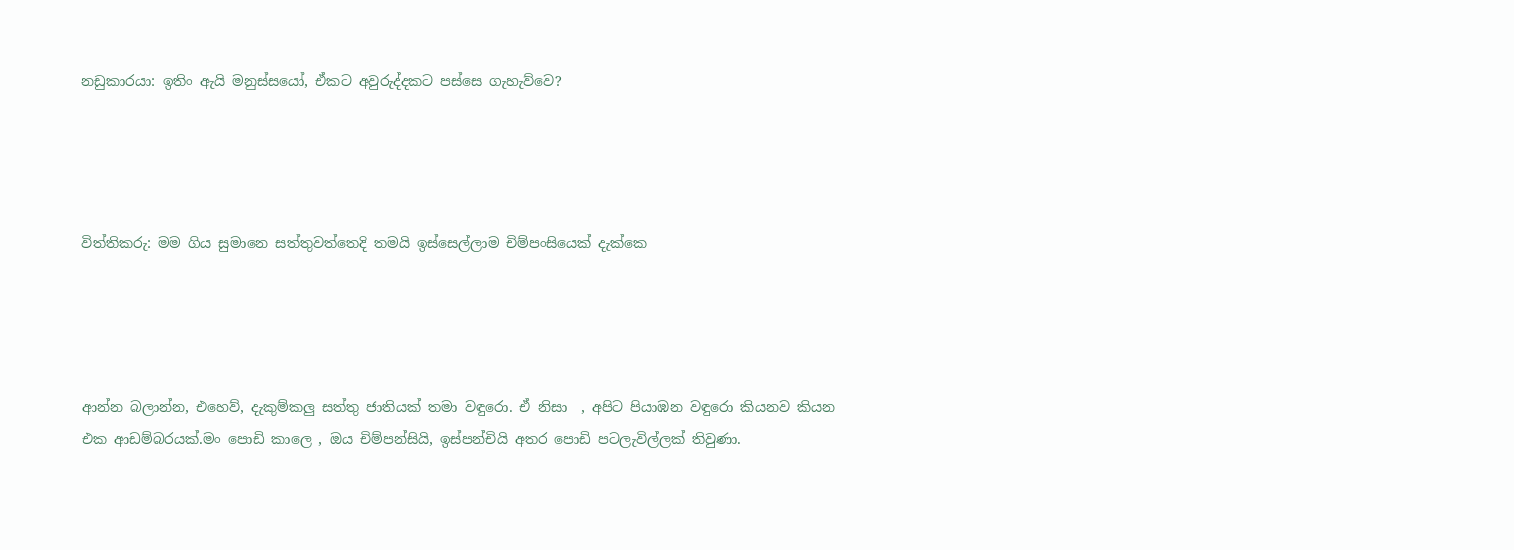නඩුකාරයා: ඉතිං ඇයි මනුස්සයෝ, ඒකට අවුරුද්දකට පස්සෙ ගැහැව්වෙ?




විත්තිකරු: මම ගිය සුමානෙ සත්තුවත්තෙදි තමයි ඉස්සෙල්ලාම චිම්පංසියෙක් දැක්කෙ




ආන්න බලාන්න, එහෙව්, දැකුම්කලු සත්තු ජාතියක් තමා වඳුරො. ඒ නිසා  , අපිට පියාඹන වඳුරො කියනව කියන එක ආඩම්බරයක්.මං පොඩි කාලෙ , ඔය චිම්පන්සියි, ඉස්පන්චියි අතර පොඩි පටලැවිල්ලක් තිවුණා.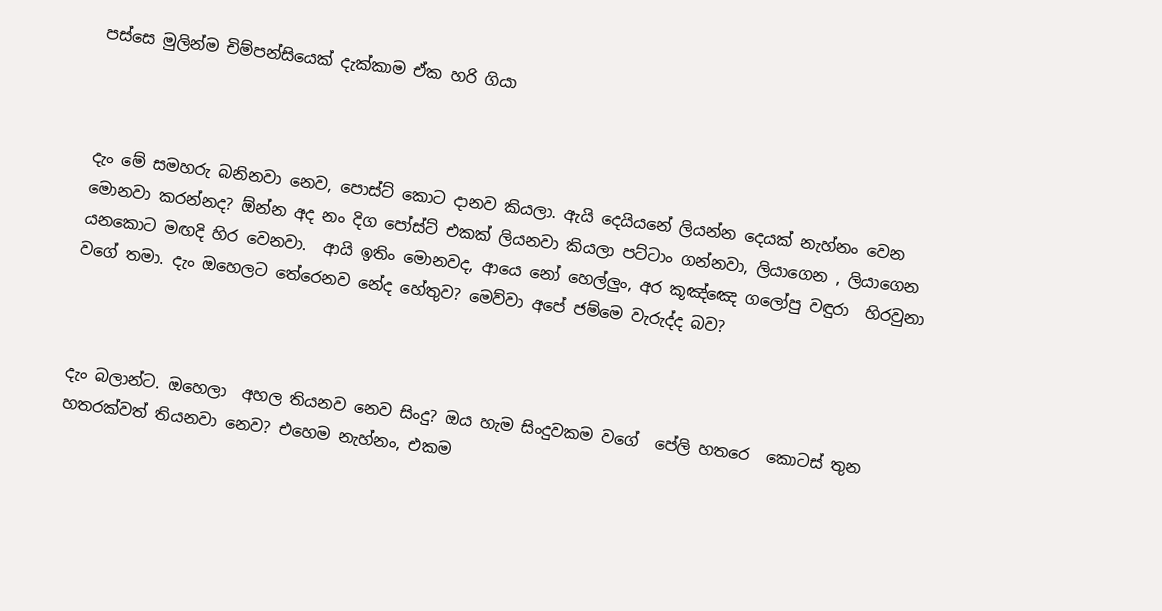පස්සෙ මුලින්ම චිම්පන්සියෙක් දැක්කාම ඒක හරි ගියා



දැං මේ සමහරු බනිනවා නෙව, පොස්ට් කොට දානව කියලා. ඇයි දෙයියනේ ලියන්න දෙයක් නැහ්නං වෙන මොනවා කරන්නද? ඕන්න අද නං දිග පෝස්ට් එකක් ලියනවා කියලා පට්ටාං ගන්නවා, ලියාගෙන , ලියාගෙන යනකොට මඟදි හිර වෙනවා.  ආයි ඉතිං මොනවද, ආයෙ නෝ හෙල්ලුං, අර කූඤ්ඤෙ ගලෝපු වඳුරා  හිරවුනා වගේ තමා. දැං ඔහෙලට තේරෙනව නේද හේතුව? මෙව්වා අපේ ජම්මෙ වැරුද්ද බව?



දැං බලාන්ට. ඔහෙලා  අහල තියනව නෙව සිංදු? ඔය හැම සිංදුවකම වගේ  පේලි හතරෙ  කොටස් තුන හතරක්වත් තියනවා නෙව? එහෙම නැහ්නං, එකම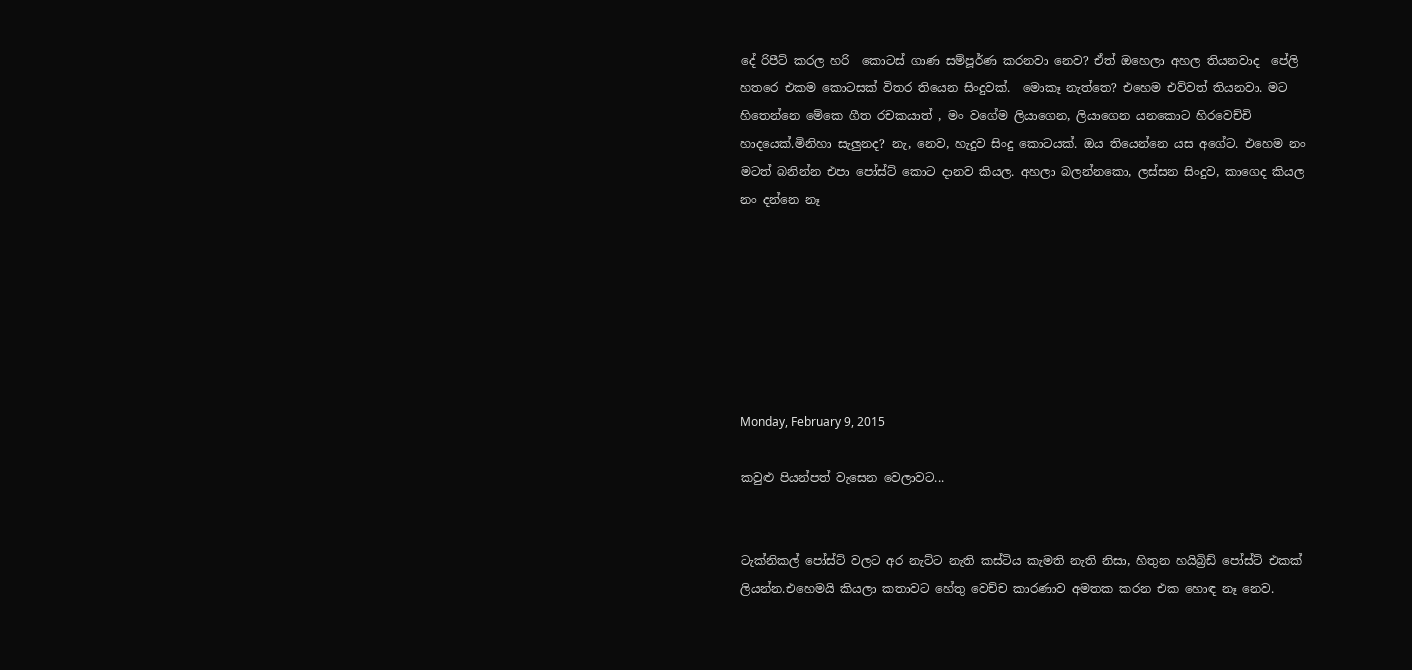දේ රිපීට් කරල හරි  කොටස් ගාණ සම්පූර්ණ කරනවා නෙව? ඒත් ඔහෙලා අහල තියනවාද  පේලි හතරෙ එකම කොටසක් විතර තියෙන සිංදුවක්.  මොකෑ නැත්තෙ? එහෙම එව්වත් තියනවා. මට  හිතෙන්නෙ මේකෙ ගීත රචකයාත් , මං වගේම ලියාගෙන, ලියාගෙන යනකොට හිරවෙච්චි හාදයෙක්.මිනිහා සැලුනද? නැ, නෙව, හැදුව සිංදු කොටයක්. ඔය තියෙන්නෙ යස අගේට. එහෙම නං මටත් බනින්න එපා පෝස්ට් කොට දානව කියල. අහලා බලන්නකො, ලස්සන සිංදුව, කාගෙද කියල නං දන්නෙ නෑ







Monday, February 9, 2015

කවුළු පියන්පත් වැසෙන වෙලාවට...


ටැක්නිකල් පෝස්ට් වලට අර නැට්ට නැති කස්ටිය කැමති නැති නිසා, හිතුන හයිබ්‍රිඩ් පෝස්ට් එකක් ලියන්න.එහෙමයි කියලා කතාවට හේතු වෙච්ච කාරණාව අමතක කරන එක හොඳ නෑ නෙව.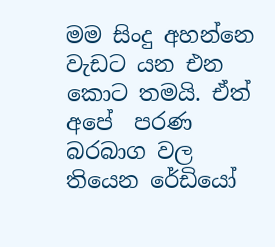මම සිංදු අහන්නෙ වැඩට යන එන කොට තමයි. ඒත් අපේ  පරණ බරබාග වල තියෙන රේඩියෝ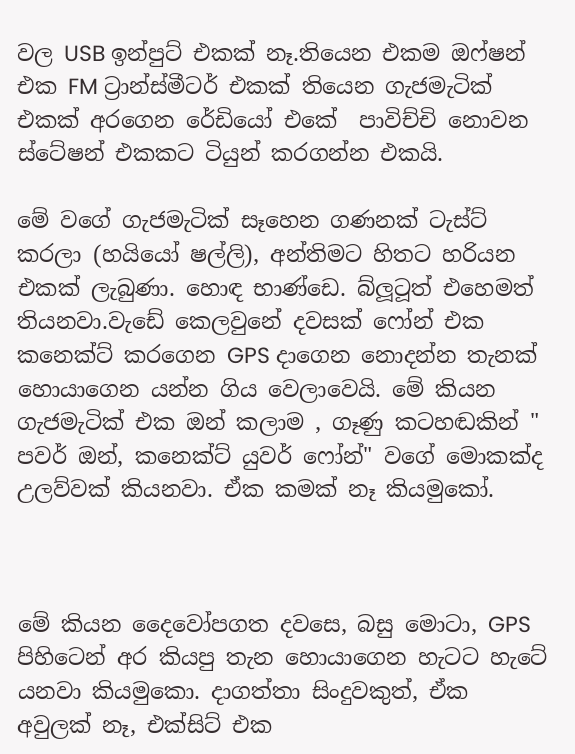වල USB ඉන්පුට් එකක් නෑ.තියෙන එකම ඔෆ්ෂන් එක FM ට්‍රාන්ස්මීටර් එකක් තියෙන ගැජමැටික් එකක් අරගෙන රේඩියෝ එකේ  පාවිච්චි නොවන ස්ටේෂන් එකකට ටියුන් කරගන්න එකයි.

මේ වගේ ගැජමැටික් සෑහෙන ගණනක් ටැස්ට් කරලා (හයියෝ ෂල්ලි), අන්තිමට හිතට හරියන එකක් ලැබුණා. හොඳ භාණ්ඩෙ. බ්ලූටූත් එහෙමත් තියනවා.වැඩේ කෙලවුනේ දවසක් ෆෝන් එක කනෙක්ට් කරගෙන GPS දාගෙන නොදන්න තැනක් හොයාගෙන යන්න ගිය වෙලාවෙයි. මේ කියන ගැජමැටික් එක ඔන් කලාම , ගෑණු කටහඬකින් " පවර් ඔන්, කනෙක්ට් යුවර් ෆෝන්" වගේ මොකක්ද උලව්වක් කියනවා. ඒක කමක් නෑ කියමුකෝ.



මේ කියන දෛවෝපගත දවසෙ, බසු මොටා, GPS පිහිටෙන් අර කියපු තැන හොයාගෙන හැටට හැටේ යනවා කියමුකො. දාගත්තා සිංදුවකුත්, ඒක අවුලක් නෑ, එක්සිට් එක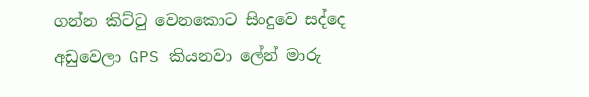ගන්න කිට්‍ටු වෙනකොට සිංදුවෙ සද්දෙ අඩුවෙලා GPS කියනවා ලේන් මාරු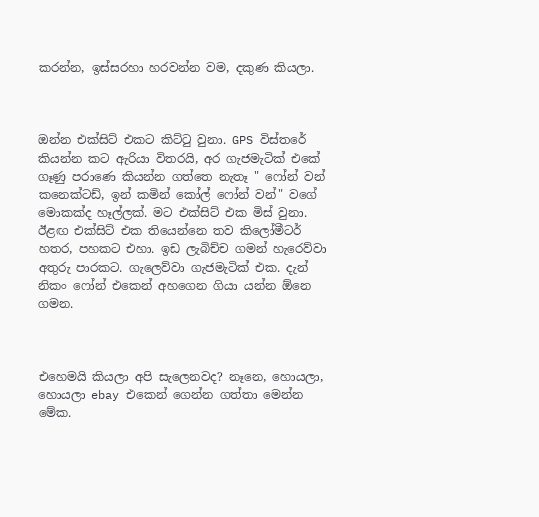කරන්න, ඉස්සරහා හරවන්න වම, දකුණ කියලා.



ඔන්න එක්සිට් එකට කිට්‍ටු වුනා. GPS විස්තරේ කියන්න කට ඇරියා විතරයි, අර ගැජමැටික් එකේ ගෑණු පරාණෙ කියන්න ගත්තෙ නැතෑ " ෆෝන් වන් කනෙක්ටඩ්, ඉන් කමින් කෝල් ෆෝන් වන්" වගේ මොකක්ද හෑල්ලක්. මට එක්සිට් එක මිස් වුනා. ඊළඟ එක්සිට් එක තියෙන්නෙ තව කිලෝමීටර් හතර, පහකට එහා. ඉඩ ලැබිච්ච ගමන් හැරෙව්වා අතුරු පාරකට. ගැලෙව්වා ගැජමැටික් එක. දැන් නිකං ෆෝන් එකෙන් අහගෙන ගියා යන්න ඕනෙ ගමන.



එහෙමයි කියලා අපි සැලෙනවද? නෑනෙ, හොයලා, හොයලා ebay එකෙන් ගෙන්න ගත්තා මෙන්න මේක.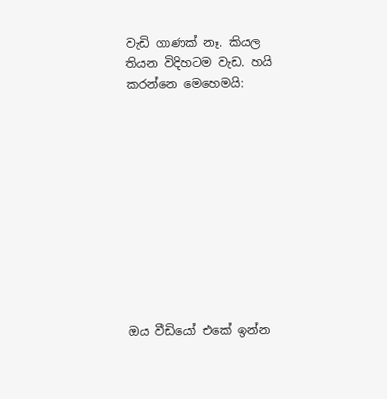වැඩි ගාණක් නෑ. කියල තියන විදිහටම වැඩ. හයි කරන්නෙ මෙහෙමයි:











ඔය වීඩියෝ එකේ ඉන්න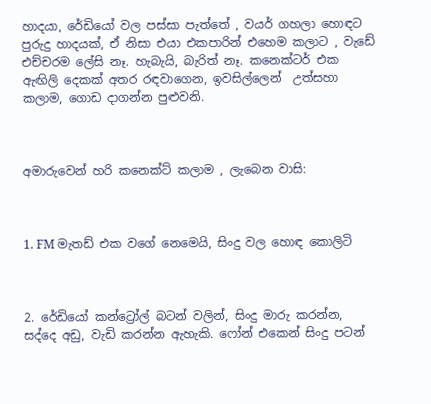හාදයා, රේඩියෝ වල පස්සා පැත්තේ , වයර් ගහලා හොඳට පුරුදු හාදයක්, ඒ නිසා එයා එකපාරින් එහෙම කලාට , වැඩේ එච්චරම ලේසි නෑ. හැබැයි, බැරිත් නෑ. කනෙක්ටර් එක ඇඟිලි දෙකක් අතර රඳවාගෙන, ඉවසිල්ලෙන්  උත්සහා කලාම, ගොඩ දාගන්න පුළුවනි.



අමාරුවෙන් හරි කනෙක්ට් කලාම , ලැබෙන වාසි:



1. FM මැතඩ් එක වගේ නෙමෙයි, සිංදු වල හොඳ කොලිටි



2. රේඩියෝ කන්ට්‍රෝල් බටන් වලින්, සිංදු මාරු කරන්න, සද්දෙ අඩු, වැඩි කරන්න ඇහැකි. ෆෝන් එකෙන් සිංදු පටන්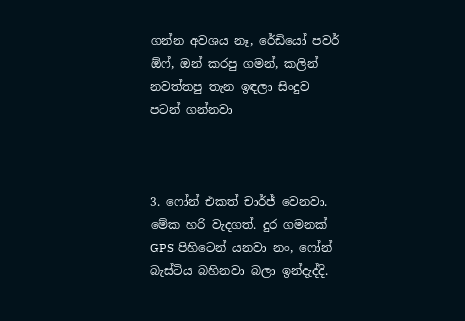ගන්න අවශය නෑ, රේඩියෝ පවර් ඕෆ්, ඔන් කරපු ගමන්, කලින් නවත්තපු තැන ඉඳලා සිංදුව පටන් ගන්නවා



3. ෆෝන් එකත් චාර්ජ් වෙනවා. මේක හරි වැදගත්. දුර ගමනක් GPS පිහිටෙන් යනවා නං, ෆෝන් බැස්ටිය බහිනවා බලා ඉන්දැද්දි.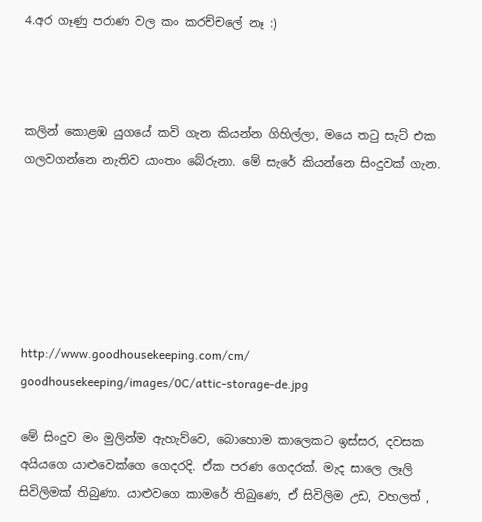4.අර ගෑණු පරාණ වල කං කරච්චලේ නෑ :)



කලින් කොළඹ යුගයේ කවි ගැන කියන්න ගිහිල්ලා, මයෙ ත‍ටු සැට් එක ගලවගන්නෙ නැතිව යාංතං බේරුනා. මේ සැරේ කියන්නෙ සිංදුවක් ගැන.






http://www.goodhousekeeping.com/cm/
goodhousekeeping/images/0C/attic-storage-de.jpg

මේ සිංදුව මං මුලින්ම ඇහැව්වෙ, බොහොම කාලෙකට ඉස්සර, දවසක අයියගෙ යාළුවෙක්ගෙ ගෙදරදි. ඒක පරණ ගෙදරක්. මැද සාලෙ ලෑලි සිවිලිමක් තිබුණා. යාළුවගෙ කාමරේ තිබුණෙ, ඒ සිවිලිම උඩ, වහලත් ,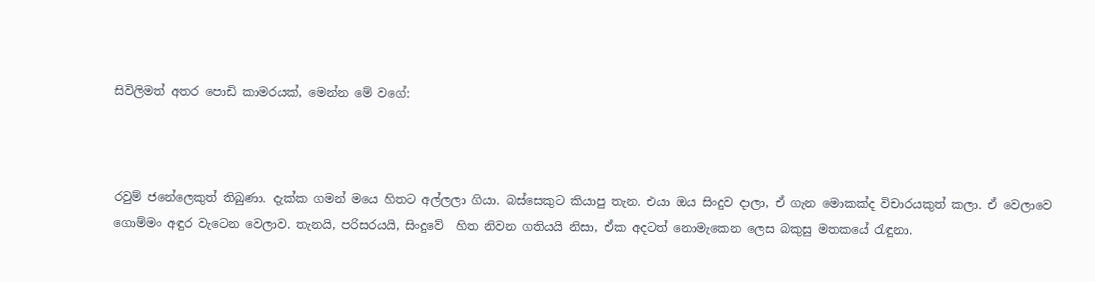සිවිලිමත් අතර පොඩි කාමරයක්, මෙන්න මේ වගේ:



රවුම් ජනේලෙකුත් තිබුණා. දැක්ක ගමන් මයෙ හිතට අල්ලලා ගියා. බස්සෙකුට කියාපු තැන. එයා ඔය සිංදුව දාලා, ඒ ගැන මොකක්ද විචාරයකුත් කලා. ඒ වෙලාවෙ ගොම්මං අඳුර වැටෙන වෙලාව. තැනයි, පරිසරයයි, සිංදුවේ  හිත නිවන ගතියයි නිසා, ඒක අදටත් නොමැකෙන ලෙස බකුසු මතකයේ ‍රැඳුනා.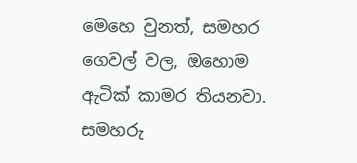මෙහෙ වුනත්, සමහර ගෙවල් වල, ඔහොම ඇටික් කාමර තියනවා. සමහරු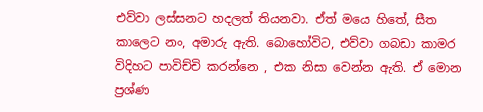එව්වා ලස්සනට හදලත් තියනවා. ඒත් මයෙ හිතේ, සීත කාලෙට නං, අමාරු ඇති. බොහෝවිට, එව්වා ගබඩා කාමර විදිහට පාවිච්චි කරන්නෙ , එක නිසා වෙන්න ඇති. ඒ මොන ප්‍රශ්ණ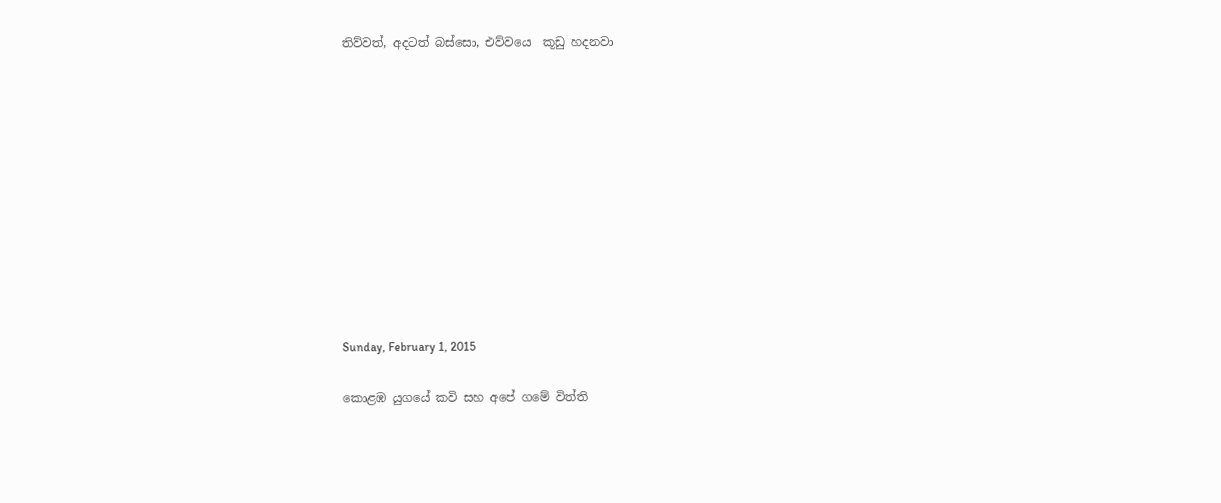තිව්වත්, අදටත් බස්සො, එව්වයෙ  කූඩු හදනවා











Sunday, February 1, 2015

කොළඹ යුගයේ කවි සහ අපේ ගමේ විත්ති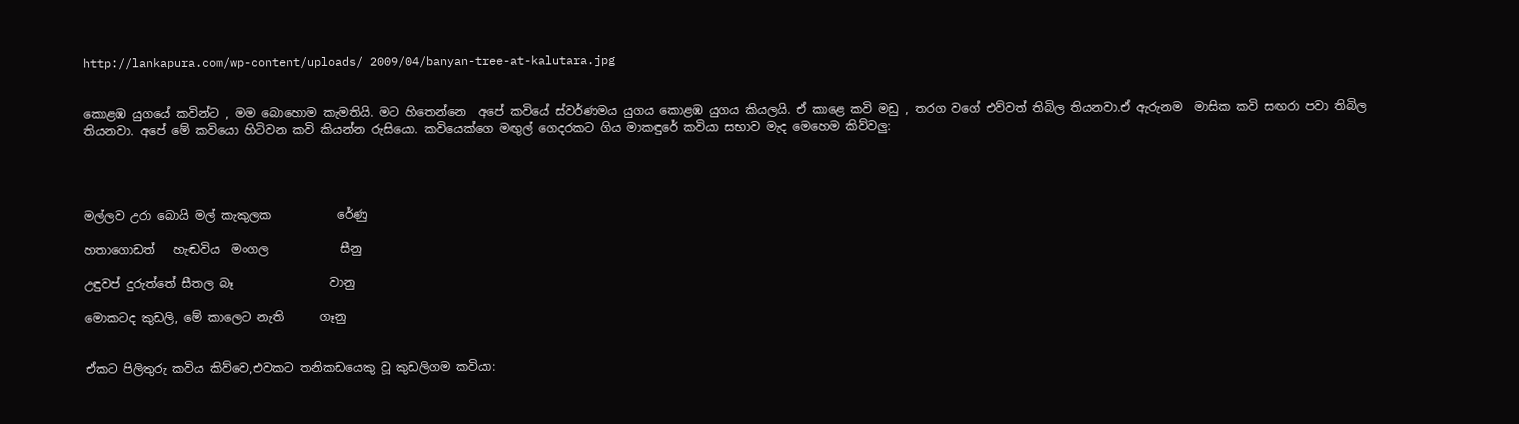http://lankapura.com/wp-content/uploads/ 2009/04/banyan-tree-at-kalutara.jpg


කොළඹ යුගයේ කවින්ට , මම බොහොම කැමතියි. මට හිතෙන්නෙ  අපේ කවියේ ස්වර්ණමය යුගය කොළඹ යුගය කියලයි. ඒ කාළෙ කවි මඩු , තරග වගේ එව්වත් තිබිල තියනවා.ඒ ඇරුනම  මාසික කවි සඟරා පවා තිබිල තියනවා. අපේ මේ කවියො හිටිවන කවි කියන්න රුසියො. කවියෙක්ගෙ මඟුල් ගෙදරකට ගිය මාකඳුරේ කවියා සභාව මැද මෙහෙම කිව්වලු:




මල්ලව උරා බොයි මල් කැකුලක           රේණු

හතාගොඩත්   හැඬවිය  මංගල            සීනු

උඳුවප් දුරුත්තේ සීතල බෑ                වානු

මොකටද කුඩලි, මේ කාලෙට නැති      ගෑනු


ඒකට පිලිතුරු කවිය කිව්වෙ,එවකට තනිකඩයෙකු වූ කුඩලිගම කවියා: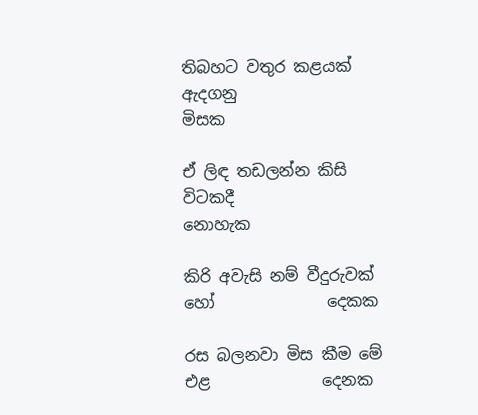තිබහට වතුර කළයක් ඇදගනු                මිසක

ඒ ලිඳ තඩලන්න කිසි විටකදී             නොහැක

කිරි අවැසි නම් වීදුරුවක් හෝ              දෙකක

රස බලනවා මිස කීම මේ එළ              දෙනක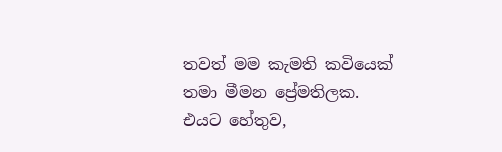තවත් මම කැමති කවියෙක් තමා මීමන ප්‍රේමතිලක. එයට හේතුව,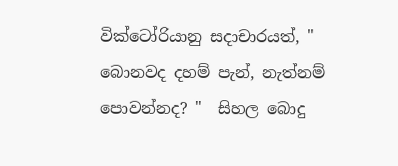වික්ටෝරියානු සදාචාරයත්, " බොනවද දහම් පැන්, නැත්නම් පොවන්නද? "  සිහල බොදු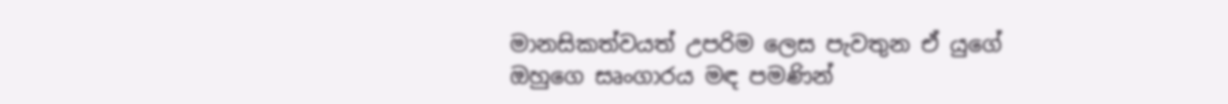මානසිකත්වයත් උපරිම ලෙස පැවතුන ඒ යුගේ  ඔහුගෙ සෘංගාරය මඳ පමණින්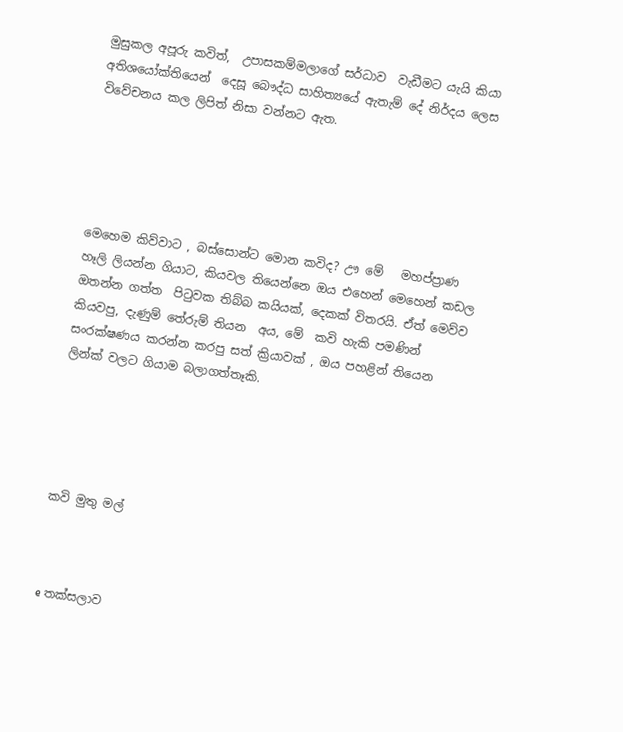මුසුකල අපූරු කවිත්,  උපාසකම්මලාගේ සර්ධාව  වැඩීමට යැයි කියා අතිශයෝක්තියෙන්  දෙසූ බෞද්ධ සාහිත්‍යයේ ඇතැම් දේ නිර්දය ලෙස විවේචනය කල ලිපිත් නිසා වන්නට ඇත.





මෙහෙම කිව්වාට , බස්සොන්ට මොන කවිද? ඌ මේ   මහප්ප්‍රාණ  හෑලි ලියන්න ගියාට, කියවල තියෙන්නෙ ඔය එහෙන් මෙහෙන් කඩල  ඔතන්න ගත්ත  පි‍ටුවක තිබ්බ කයියක්, දෙකක් විතරයි. ඒත් මෙව්ව කියවපු, දැණුම් තේරුම් තියන  අය, මේ  කවි හැකි පමණින්  සංරක්ෂණය කරන්න කරපු සත් ක්‍රියාවක් , ඔය පහළින් තියෙන ලින්ක් වලට ගියාම බලාගත්තෑකි.





කවි මුතු මල්



e තක්සලාව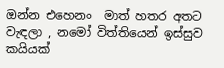ඔන්න එහෙනං  මාත් හතර අතට වැඳලා , නමෝ විත්තියෙන් ඉස්සුව කයියක්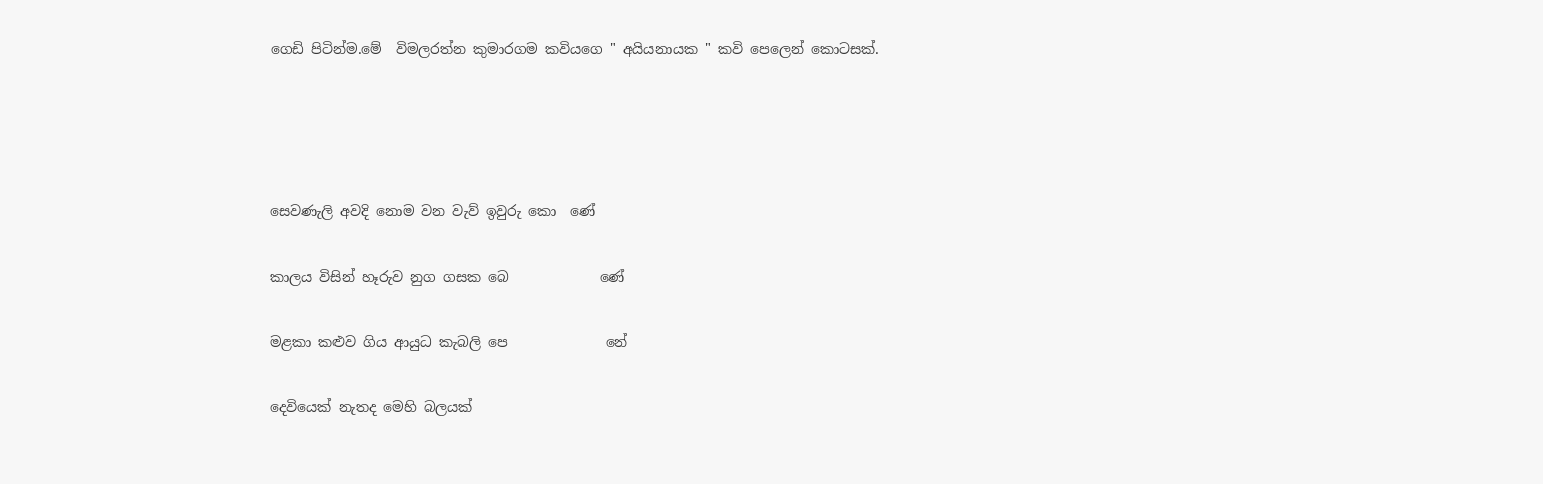ගෙඩි පිටින්ම.මේ  විමලරත්න කුමාරගම කවියගෙ " අයියනායක " කවි පෙලෙන් කොටසක්.




සෙවණැලි අවදි නොම වන වැව් ඉවුරු කො  ණේ

කාලය විසින් හෑරුව නුග ගසක බෙ‍             ණේ

මළකා කළුව ගිය ආයුධ කැබලි පෙ              නේ

දෙවියෙක් නැතද මෙහි බලයක්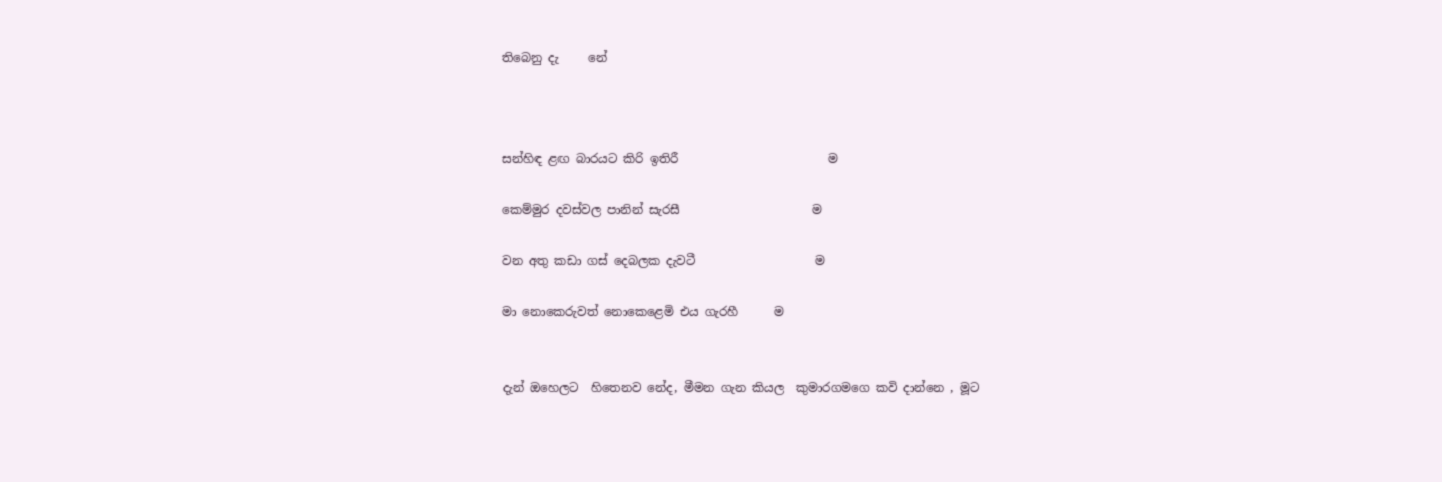තිබෙනු දැ     නේ



සන්හිඳ ළඟ බාරයට කිරි ඉතිරී                         ම

කෙම්මුර දවස්වල පානින් සැරසී                      ම

වන අතු කඩා ගස් දෙබලක දැවටී                    ම

මා නොකෙරුවත් නොකෙළෙමි එය ගැරහී      ම


දැන් ඔහෙලට  හිතෙනව නේද, මීමන ගැන කියල  කුමාරගමගෙ කවි දාන්නෙ , මූට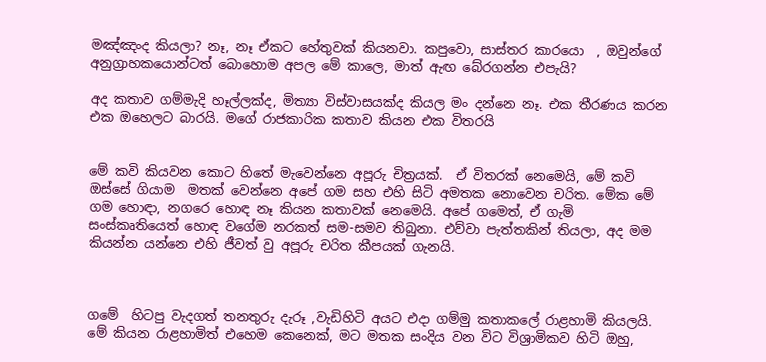මඤ්ඤංද කියලා? නෑ, නෑ ඒකට හේතුවක් කියනවා. කපුවො, සාස්තර කාරයො  , ඔවුන්ගේ අනුග්‍රාහකයොන්ටත් බොහොම අපල මේ කාලෙ, මාත් ඇඟ බේරගන්න එපැයි?

අද කතාව ගම්මැදි හෑල්ලක්ද, මිත්‍යා විස්වාසයක්ද කියල මං දන්නෙ නෑ. එක තීරණය කරන එක ඔහෙලට බාරයි. මගේ රාජකාරික කතාව කියන එක විතරයි


මේ කවි කියවන කොට හිතේ මැවෙන්නෙ අපූරු චිත්‍රයක්.  ඒ විතරක් නෙමෙයි, මේ කවි ඔස්සේ ගියාම  මතක් වෙන්නෙ අපේ ගම සහ එහි සිටි අමතක නොවෙන චරිත. මේක මේ ගම හොඳා, නගරෙ හොඳ නෑ කියන කතාවක් නෙමෙයි. අපේ ගමෙත්, ඒ ගැමි සංස්කෘතියෙත් හොඳ වගේම නරකත් සම-සමව තිබුනා. එව්වා පැත්තකින් තියලා, අද මම කියන්න යන්නෙ එහි ජීවත් වු අපූරු චරිත කීපයක් ගැනයි.



ගමේ  හිටපු වැදගත් තනතුරු දැරූ ,වැඩිහිටි අයට එදා ගම්මු කතාකලේ රාළහාමි කියලයි. මේ කියන රාළහාමිත් එහෙම කෙනෙක්, මට මතක සංදිය වන විට විශ්‍රාමිකව හිටි ඔහු,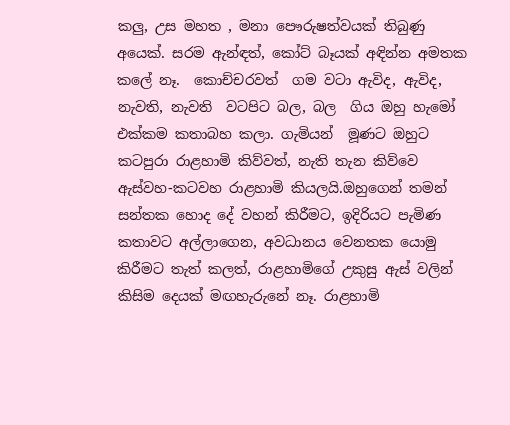කලු, උස මහත , මනා පෞරුෂත්වයක් තිබුණු අයෙක්. සරම ඇන්ඳත්, කෝට් බෑයක් අඳින්න අමතක කලේ නෑ.  කොච්චරවත්  ගම වටා ඇවිද, ඇවිද,  නැවති, නැවති  වටපිට බල, බල  ගිය ඔහු හැමෝ එක්කම කතාබහ කලා. ගැමියන්  මූණට ඔහුට කටපුරා රාළහාමි කිව්වත්, නැති තැන කිව්වෙ ඇස්වහ-කටවහ රාළහාමි කියලයි.ඔහුගෙන් තමන් සන්තක හොද දේ වහන් කිරීමට, ඉදිරියට පැමිණ කතාවට අල්ලාගෙන, අවධානය වෙනතක යොමු කිරීමට තැත් කලත්, රාළහාමිගේ උකුසු ඇස් වලින් කිසිම දෙයක් මඟහැරුනේ නෑ. රාළහාමි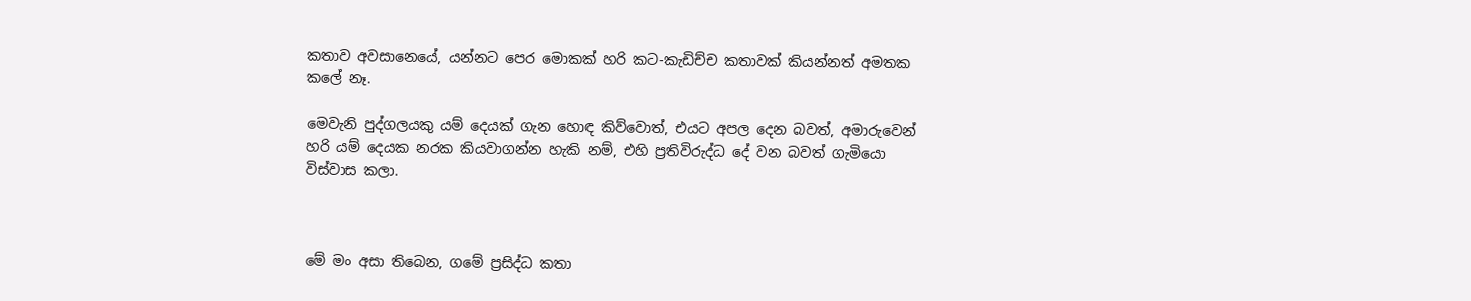කතාව අවසානෙයේ, යන්නට පෙර මොකක් හරි කට-කැඩිච්ච කතාවක් කියන්නත් අමතක කලේ නෑ.

මෙවැනි පුද්ගලයකු යම් දෙයක් ගැන හොඳ කිව්වොත්, එයට අපල දෙන බවත්, අමාරුවෙන් හරි යම් දෙයක නරක කියවාගන්න හැකි නම්, එහි ප්‍රතිවිරුද්ධ දේ වන බවත් ගැමියො විස්වාස කලා.



මේ මං අසා තිබෙන, ගමේ ප්‍රසිද්ධ කතා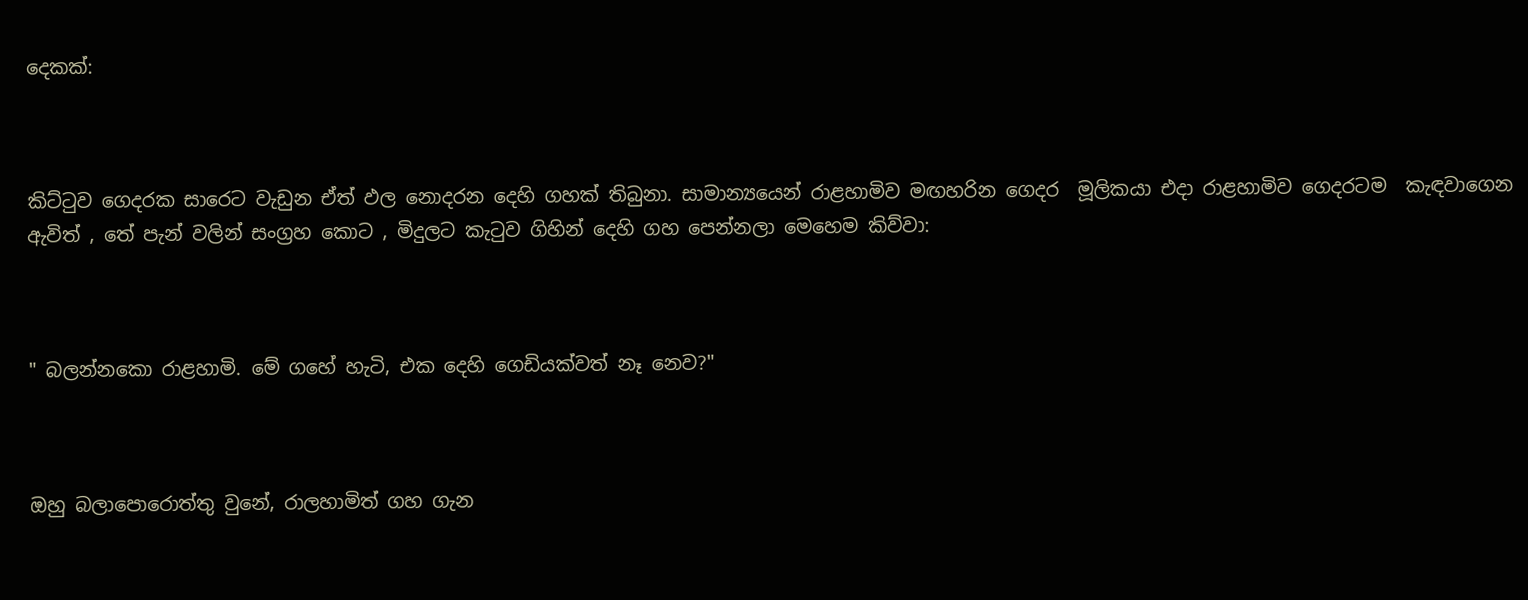දෙකක්:



කිට්‍ටුව ගෙදරක සාරෙට වැඩුන ඒත් ඵල නොදරන දෙහි ගහක් තිබුනා. සාමාන්‍යයෙන් රාළහාමිව මඟහරින ගෙදර  මූලිකයා එදා රාළහාමිව ගෙදරටම  කැඳවාගෙන ඇවිත් , තේ පැන් වලින් සංග්‍රහ කොට , මිදුලට කැ‍ටුව ගිහින් දෙහි ගහ පෙන්නලා මෙහෙම කිව්වා:



" බලන්නකො රාළහාමි. මේ ගහේ හැටි, එක දෙහි ගෙඩියක්වත් නෑ නෙව?"



ඔහු බලාපොරොත්තු වුනේ, රාලහාමිත් ගහ ගැන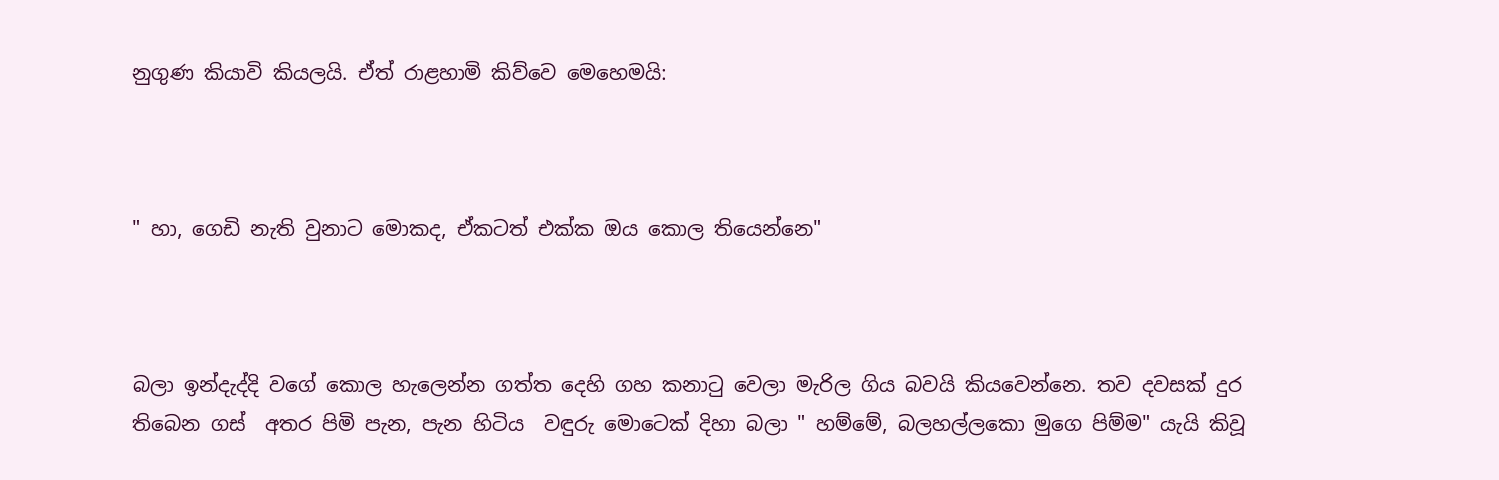නුගුණ කියාවි කියලයි. ඒත් රාළහාමි කිව්වෙ මෙහෙමයි:



" හා, ගෙඩි නැති වුනාට මොකද, ඒකටත් එක්ක ඔය කොල තියෙන්නෙ"



බලා ඉන්දැද්දි වගේ කොල හැලෙන්න ගත්ත දෙහි ගහ කනා‍ටු වෙලා මැරිල ගිය බවයි කියවෙන්නෙ. තව දවසක් දුර තිබෙන ගස්  අතර පිමි පැන, පැන හිටිය  වඳුරු මොටෙක් දිහා බලා " හම්මේ, බලහල්ලකො මුගෙ පිම්ම" යැයි කිවූ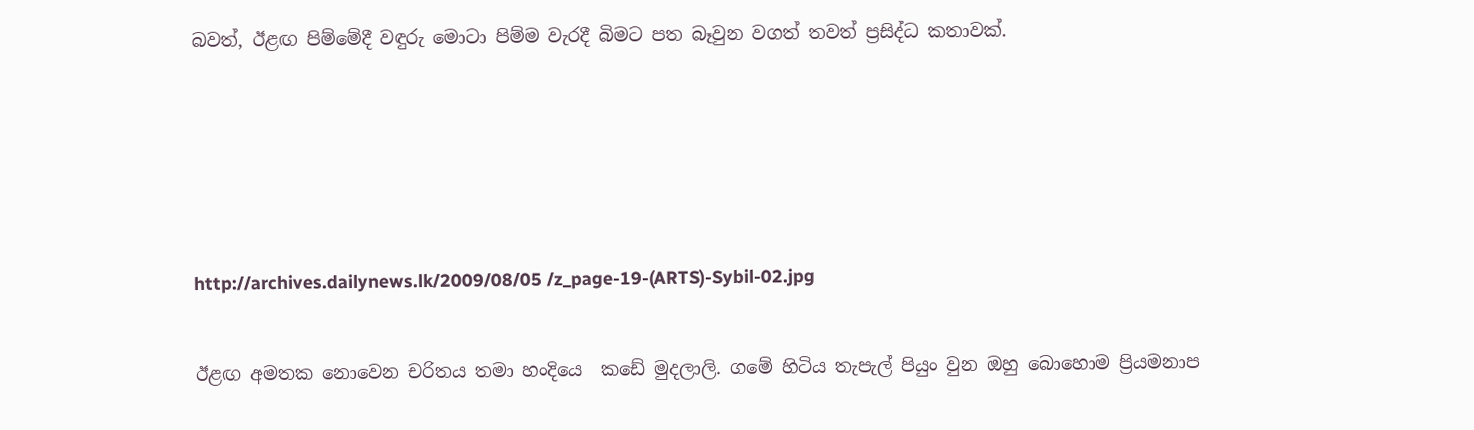බවත්, ඊළඟ පිම්මේදී වඳුරු මොටා පිම්ම වැරදී බිමට පත බෑවුන වගත් තවත් ප්‍රසිද්ධ කතාවක්.







http://archives.dailynews.lk/2009/08/05 /z_page-19-(ARTS)-Sybil-02.jpg


ඊළඟ අමතක නොවෙන චරිතය තමා හංදියෙ  කඩේ මුදලාලි. ගමේ හිටිය තැපැල් පියුං වුන ඔහු බොහොම ප්‍රියමනාප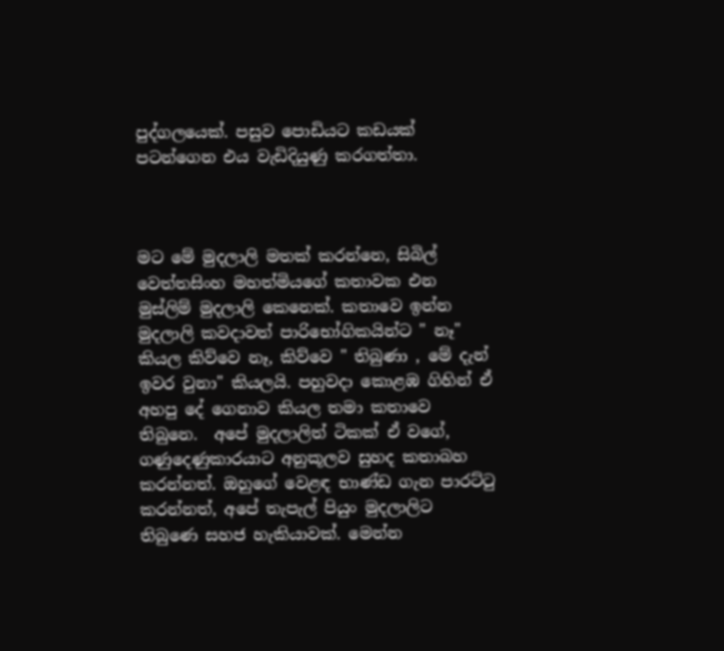පුද්ගලයෙක්. පසුව පොඩියට කඩයක් පටන්ගෙන එය වැඩිදියුණු කරගත්තා.



මට මේ මුදලාලි මතක් කරන්නෙ, සිබිල් වෙත්තසිංහ මහත්මියගේ කතාවක එන මුස්ලිම් මුදලාලි කෙනෙක්. කතාවෙ ඉන්න  මුදලාලි කවදාවත් පාරිභෝගිකයින්ට " නෑ" කියල කිව්වෙ නෑ, කිව්වෙ " තිබුණා , මේ දැන් ඉවර වුනා" කියලයි. පහුවදා කොළඹ ගිහින් ඒ අහපු දේ ගෙනාව කියල තමා කතාවෙ තිබුනෙ.  අපේ මුදලාලිත් ටිකක් ඒ වගේ,  ගණුදෙණුකාරයාට අනුකූලව සුහද කතාබහ කරන්නත්. ඔහුගේ වෙළඳ භාණ්ඩ ගැන පාරට්‍ටු කරන්නත්, අපේ තැපැල් පියුං මුදලාලිට තිබුණෙ සහජ හැකියාවක්. මෙන්න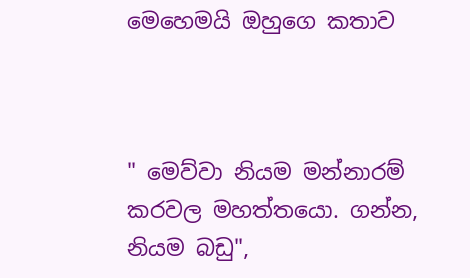මෙහෙමයි ඔහුගෙ කතාව



" මෙව්වා නියම මන්නාරම් කරවල මහත්තයො. ගන්න, නියම බඩු",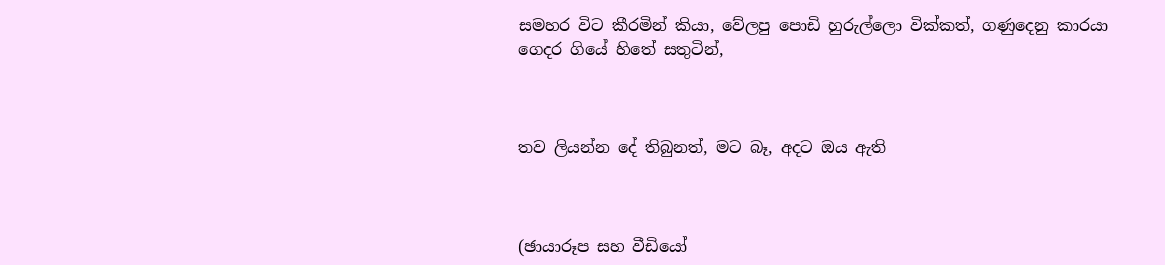සමහර විට කීරමින් කියා, වේලපු පොඩි හුරුල්ලො වික්කත්, ගණුදෙනු කාරයා ගෙදර ගියේ හිතේ සතුටින්,



තව ලියන්න දේ තිබුනත්, මට බෑ, අදට ඔය ඇති



(ඡායාරූප සහ වීඩියෝ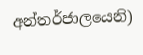අන්තර්ජාලයෙනි)